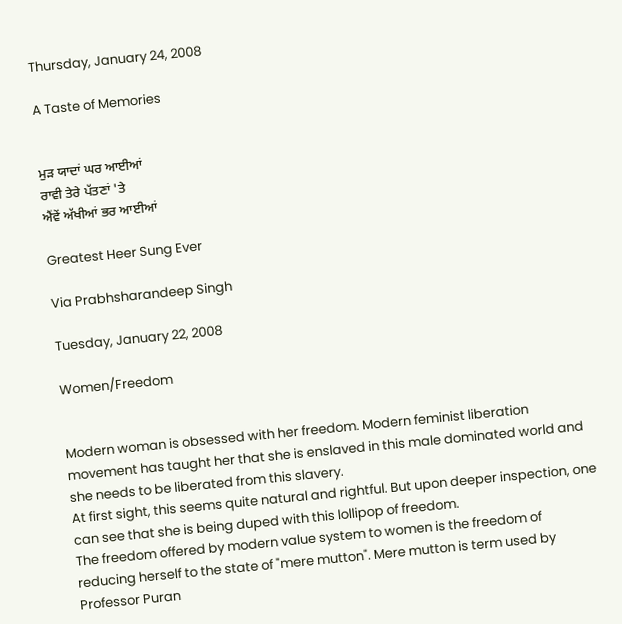Thursday, January 24, 2008

A Taste of Memories


ਮੁੜ ਯਾਦਾਂ ਘਰ ਆਈਆਂ
ਰਾਵੀ ਤੇਰੇ ਪੱਤਣਾਂ 'ਤੇ
ਐਂਵੇਂ ਅੱਖੀਆਂ ਭਰ ਆਈਆਂ

Greatest Heer Sung Ever

Via Prabhsharandeep Singh

Tuesday, January 22, 2008

Women/Freedom


Modern woman is obsessed with her freedom. Modern feminist liberation movement has taught her that she is enslaved in this male dominated world and she needs to be liberated from this slavery.
At first sight, this seems quite natural and rightful. But upon deeper inspection, one can see that she is being duped with this lollipop of freedom.
The freedom offered by modern value system to women is the freedom of reducing herself to the state of "mere mutton". Mere mutton is term used by Professor Puran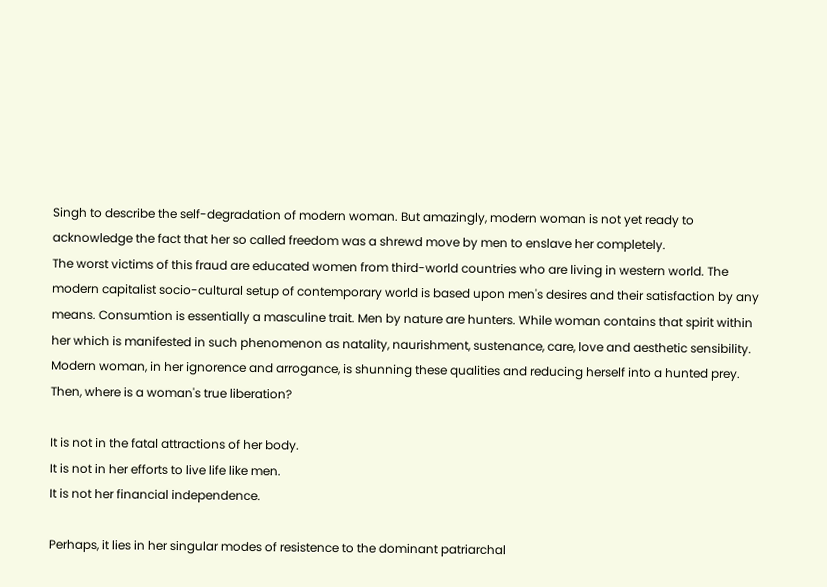Singh to describe the self-degradation of modern woman. But amazingly, modern woman is not yet ready to acknowledge the fact that her so called freedom was a shrewd move by men to enslave her completely.
The worst victims of this fraud are educated women from third-world countries who are living in western world. The modern capitalist socio-cultural setup of contemporary world is based upon men's desires and their satisfaction by any means. Consumtion is essentially a masculine trait. Men by nature are hunters. While woman contains that spirit within her which is manifested in such phenomenon as natality, naurishment, sustenance, care, love and aesthetic sensibility. Modern woman, in her ignorence and arrogance, is shunning these qualities and reducing herself into a hunted prey.
Then, where is a woman's true liberation?

It is not in the fatal attractions of her body.
It is not in her efforts to live life like men.
It is not her financial independence.

Perhaps, it lies in her singular modes of resistence to the dominant patriarchal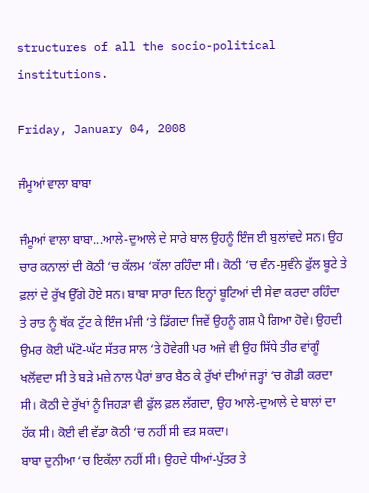structures of all the socio-political institutions.

Friday, January 04, 2008

ਜੰਮੂਆਂ ਵਾਲਾ ਬਾਬਾ

ਜੰਮੂਆਂ ਵਾਲਾ ਬਾਬਾ...ਆਲੇ-ਦੁਆਲੇ ਦੇ ਸਾਰੇ ਬਾਲ ਉਹਨੂੰ ਇੰਜ ਈ ਬੁਲਾਂਵਦੇ ਸਨ। ਉਹ ਚਾਰ ਕਨਾਲਾਂ ਦੀ ਕੋਠੀ ‘ਚ ਕੱਲਮ ‘ਕੱਲਾ ਰਹਿੰਦਾ ਸੀ। ਕੋਠੀ ‘ਚ ਵੰਨ-ਸੁਵੰਨੇ ਫੁੱਲ ਬੂਟੇ ਤੇ ਫ਼ਲਾਂ ਦੇ ਰੁੱਖ ਉੱਗੇ ਹੋਏ ਸਨ। ਬਾਬਾ ਸਾਰਾ ਦਿਨ ਇਨ੍ਹਾਂ ਬੂਟਿਆਂ ਦੀ ਸੇਵਾ ਕਰਦਾ ਰਹਿੰਦਾ ਤੇ ਰਾਤ ਨੂੰ ਥੱਕ ਟੁੱਟ ਕੇ ਇੰਜ ਮੰਜੀ ‘ਤੇ ਡਿੱਗਦਾ ਜਿਵੇਂ ਉਹਨੂੰ ਗਸ਼ ਪੈ ਗਿਆ ਹੋਵੇ। ਉਹਦੀ ਉਮਰ ਕੋਈ ਘੱਟੋ-ਘੱਟ ਸੱਤਰ ਸਾਲ ‘ਤੇ ਹੋਵੇਗੀ ਪਰ ਅਜੇ ਵੀ ਉਹ ਸਿੱਧੇ ਤੀਰ ਵਾਂਗੂੰ ਖਲੋਂਵਦਾ ਸੀ ਤੇ ਬੜੇ ਮਜ਼ੇ ਨਾਲ ਪੈਰਾਂ ਭਾਰ ਬੈਠ ਕੇ ਰੁੱਖਾਂ ਦੀਆਂ ਜੜ੍ਹਾਂ ‘ਚ ਗੋਡੀ ਕਰਦਾ ਸੀ। ਕੋਠੀ ਦੇ ਰੁੱਖਾਂ ਨੂੰ ਜਿਹੜਾ ਵੀ ਫੁੱਲ ਫ਼ਲ ਲੱਗਦਾ, ਉਹ ਆਲੇ-ਦੁਆਲੇ ਦੇ ਬਾਲਾਂ ਦਾ ਹੱਕ ਸੀ। ਕੋਈ ਵੀ ਵੱਡਾ ਕੋਠੀ ‘ਚ ਨਹੀਂ ਸੀ ਵੜ ਸਕਦਾ।
ਬਾਬਾ ਦੁਨੀਆ ‘ਚ ਇਕੱਲਾ ਨਹੀਂ ਸੀ। ਉਹਦੇ ਧੀਆਂ-ਪੁੱਤਰ ਤੇ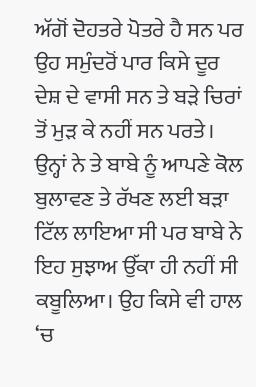ਅੱਗੋਂ ਦੋਹਤਰੇ ਪੋਤਰੇ ਹੈ ਸਨ ਪਰ ਉਹ ਸਮੁੰਦਰੋਂ ਪਾਰ ਕਿਸੇ ਦੂਰ ਦੇਸ਼ ਦੇ ਵਾਸੀ ਸਨ ਤੇ ਬੜੇ ਚਿਰਾਂ ਤੋਂ ਮੁੜ ਕੇ ਨਹੀਂ ਸਨ ਪਰਤੇ। ਉਨ੍ਹਾਂ ਨੇ ਤੇ ਬਾਬੇ ਨੂੰ ਆਪਣੇ ਕੋਲ ਬੁਲਾਵਣ ਤੇ ਰੱਖਣ ਲਈ ਬੜਾ ਟਿੱਲ ਲਾਇਆ ਸੀ ਪਰ ਬਾਬੇ ਨੇ ਇਹ ਸੁਝਾਅ ਉੱਕਾ ਹੀ ਨਹੀਂ ਸੀ ਕਬੂਲਿਆ। ਉਹ ਕਿਸੇ ਵੀ ਹਾਲ ‘ਚ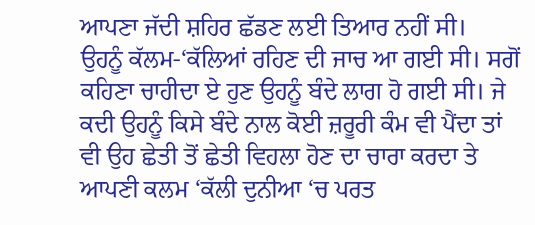ਆਪਣਾ ਜੱਦੀ ਸ਼ਹਿਰ ਛੱਡਣ ਲਈ ਤਿਆਰ ਨਹੀਂ ਸੀ।
ਉਹਨੂੰ ਕੱਲਮ-‘ਕੱਲਿਆਂ ਰਹਿਣ ਦੀ ਜਾਚ ਆ ਗਈ ਸੀ। ਸਗੋਂ ਕਹਿਣਾ ਚਾਹੀਦਾ ਏ ਹੁਣ ਉਹਨੂੰ ਬੰਦੇ ਲਾਗ ਹੋ ਗਈ ਸੀ। ਜੇ ਕਦੀ ਉਹਨੂੰ ਕਿਸੇ ਬੰਦੇ ਨਾਲ ਕੋਈ ਜ਼ਰੂਰੀ ਕੰਮ ਵੀ ਪੈਂਦਾ ਤਾਂ ਵੀ ਉਹ ਛੇਤੀ ਤੋਂ ਛੇਤੀ ਵਿਹਲਾ ਹੋਣ ਦਾ ਚਾਰਾ ਕਰਦਾ ਤੇ ਆਪਣੀ ਕਲਮ ‘ਕੱਲੀ ਦੁਨੀਆ ‘ਚ ਪਰਤ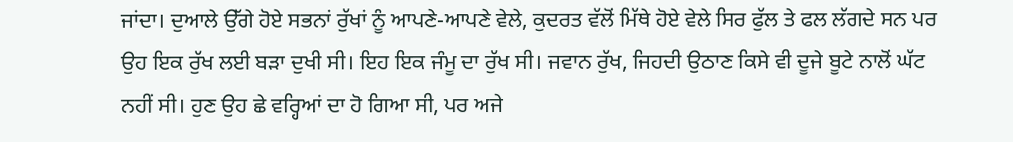ਜਾਂਦਾ। ਦੁਆਲੇ ਉੱਗੇ ਹੋਏ ਸਭਨਾਂ ਰੁੱਖਾਂ ਨੂੰ ਆਪਣੇ-ਆਪਣੇ ਵੇਲੇ, ਕੁਦਰਤ ਵੱਲੋਂ ਮਿੱਥੇ ਹੋਏ ਵੇਲੇ ਸਿਰ ਫੁੱਲ ਤੇ ਫਲ ਲੱਗਦੇ ਸਨ ਪਰ ਉਹ ਇਕ ਰੁੱਖ ਲਈ ਬੜਾ ਦੁਖੀ ਸੀ। ਇਹ ਇਕ ਜੰਮੂ ਦਾ ਰੁੱਖ ਸੀ। ਜਵਾਨ ਰੁੱਖ, ਜਿਹਦੀ ਉਠਾਣ ਕਿਸੇ ਵੀ ਦੂਜੇ ਬੂਟੇ ਨਾਲੋਂ ਘੱਟ ਨਹੀਂ ਸੀ। ਹੁਣ ਉਹ ਛੇ ਵਰ੍ਹਿਆਂ ਦਾ ਹੋ ਗਿਆ ਸੀ, ਪਰ ਅਜੇ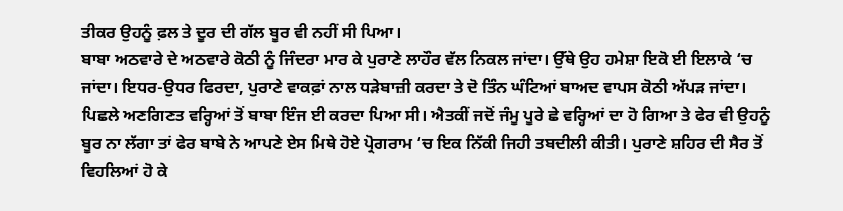ਤੀਕਰ ਉਹਨੂੰ ਫ਼ਲ ਤੇ ਦੂਰ ਦੀ ਗੱਲ ਬੂਰ ਵੀ ਨਹੀਂ ਸੀ ਪਿਆ।
ਬਾਬਾ ਅਠਵਾਰੇ ਦੇ ਅਠਵਾਰੇ ਕੋਠੀ ਨੂੰ ਜਿੰਦਰਾ ਮਾਰ ਕੇ ਪੁਰਾਣੇ ਲਾਹੌਰ ਵੱਲ ਨਿਕਲ ਜਾਂਦਾ। ਉੱਥੇ ਉਹ ਹਮੇਸ਼ਾ ਇਕੋ ਈ ਇਲਾਕੇ ‘ਚ ਜਾਂਦਾ। ਇਧਰ-ਉਧਰ ਫਿਰਦਾ, ਪੁਰਾਣੇ ਵਾਕਫ਼ਾਂ ਨਾਲ ਧੜੇਬਾਜ਼ੀ ਕਰਦਾ ਤੇ ਦੋ ਤਿੰਨ ਘੰਟਿਆਂ ਬਾਅਦ ਵਾਪਸ ਕੋਠੀ ਅੱਪੜ ਜਾਂਦਾ। ਪਿਛਲੇ ਅਣਗਿਣਤ ਵਰ੍ਹਿਆਂ ਤੋਂ ਬਾਬਾ ਇੰਜ ਈ ਕਰਦਾ ਪਿਆ ਸੀ। ਐਤਕੀਂ ਜਦੋਂ ਜੰਮੂ ਪੂਰੇ ਛੇ ਵਰ੍ਹਿਆਂ ਦਾ ਹੋ ਗਿਆ ਤੇ ਫੇਰ ਵੀ ਉਹਨੂੰ ਬੂਰ ਨਾ ਲੱਗਾ ਤਾਂ ਫੇਰ ਬਾਬੇ ਨੇ ਆਪਣੇ ਏਸ ਮਿਥੇ ਹੋਏ ਪ੍ਰੋਗਰਾਮ ‘ਚ ਇਕ ਨਿੱਕੀ ਜਿਹੀ ਤਬਦੀਲੀ ਕੀਤੀ। ਪੁਰਾਣੇ ਸ਼ਹਿਰ ਦੀ ਸੈਰ ਤੋਂ ਵਿਹਲਿਆਂ ਹੋ ਕੇ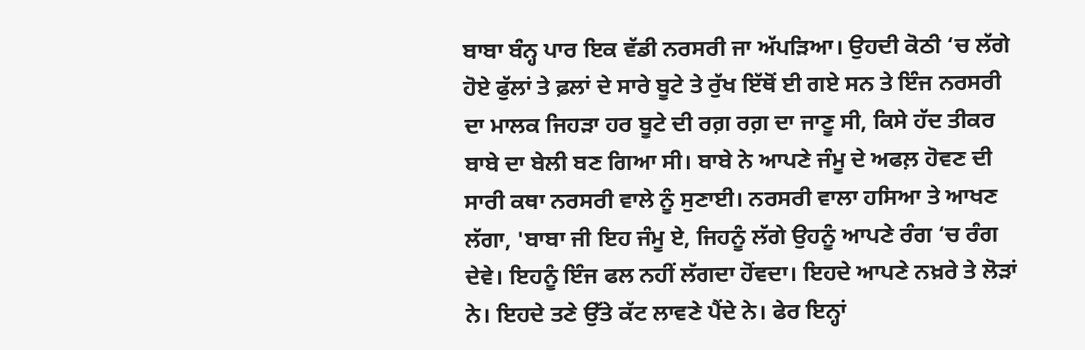ਬਾਬਾ ਬੰਨ੍ਹ ਪਾਰ ਇਕ ਵੱਡੀ ਨਰਸਰੀ ਜਾ ਅੱਪੜਿਆ। ਉਹਦੀ ਕੋਠੀ ‘ਚ ਲੱਗੇ ਹੋਏ ਫੁੱਲਾਂ ਤੇ ਫ਼ਲਾਂ ਦੇ ਸਾਰੇ ਬੂਟੇ ਤੇ ਰੁੱਖ ਇੱਥੋਂ ਈ ਗਏ ਸਨ ਤੇ ਇੰਜ ਨਰਸਰੀ ਦਾ ਮਾਲਕ ਜਿਹੜਾ ਹਰ ਬੂਟੇ ਦੀ ਰਗ਼ ਰਗ਼ ਦਾ ਜਾਣੂ ਸੀ, ਕਿਸੇ ਹੱਦ ਤੀਕਰ ਬਾਬੇ ਦਾ ਬੇਲੀ ਬਣ ਗਿਆ ਸੀ। ਬਾਬੇ ਨੇ ਆਪਣੇ ਜੰਮੂ ਦੇ ਅਫਲ਼ ਹੋਵਣ ਦੀ ਸਾਰੀ ਕਥਾ ਨਰਸਰੀ ਵਾਲੇ ਨੂੰ ਸੁਣਾਈ। ਨਰਸਰੀ ਵਾਲਾ ਹਸਿਆ ਤੇ ਆਖਣ ਲੱਗਾ, 'ਬਾਬਾ ਜੀ ਇਹ ਜੰਮੂ ਏ, ਜਿਹਨੂੰ ਲੱਗੇ ਉਹਨੂੰ ਆਪਣੇ ਰੰਗ ‘ਚ ਰੰਗ ਦੇਵੇ। ਇਹਨੂੰ ਇੰਜ ਫਲ ਨਹੀਂ ਲੱਗਦਾ ਹੋਂਵਦਾ। ਇਹਦੇ ਆਪਣੇ ਨਖ਼ਰੇ ਤੇ ਲੋੜਾਂ ਨੇ। ਇਹਦੇ ਤਣੇ ਉੱਤੇ ਕੱਟ ਲਾਵਣੇ ਪੈਂਦੇ ਨੇ। ਫੇਰ ਇਨ੍ਹਾਂ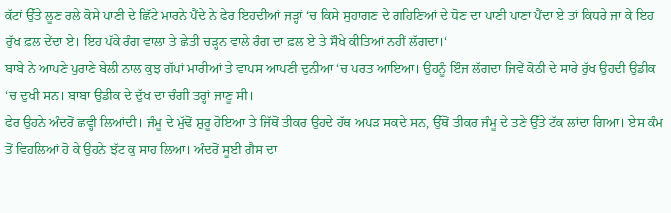ਕੱਟਾਂ ਉੱਤੇ ਲੂਣ ਰਲੇ ਕੋਸੇ ਪਾਣੀ ਦੇ ਛਿੱਟੇ ਮਾਰਨੇ ਪੈਂਦੇ ਨੇ ਫੇਰ ਇਹਦੀਆਂ ਜੜ੍ਹਾਂ ‘ਚ ਕਿਸੇ ਸੁਹਾਗਣ ਦੇ ਗਹਿਣਿਆਂ ਦੇ ਧੋਣ ਦਾ ਪਾਣੀ ਪਾਣਾ ਪੈਂਦਾ ਏ ਤਾਂ ਕਿਧਰੇ ਜਾ ਕੇ ਇਹ ਰੁੱਖ ਫ਼ਲ ਦੇਂਦਾ ਏ। ਇਹ ਪੱਕੇ ਰੰਗ ਵਾਲਾ ਤੇ ਛੇਤੀ ਚੜ੍ਹਨ ਵਾਲੇ ਰੰਗ ਦਾ ਫ਼ਲ ਏ ਤੇ ਸੌਖੇ ਕੀਤਿਆਂ ਨਹੀਂ ਲੱਗਦਾ।‘
ਬਾਬੇ ਨੇ ਆਪਣੇ ਪੁਰਾਣੇ ਬੇਲੀ ਨਾਲ ਕੁਝ ਗੱਪਾਂ ਮਾਰੀਆਂ ਤੇ ਵਾਪਸ ਆਪਣੀ ਦੁਨੀਆ ‘ਚ ਪਰਤ ਆਇਆ। ਉਹਨੂੰ ਇੰਜ ਲੱਗਦਾ ਜਿਵੇਂ ਕੋਠੀ ਦੇ ਸਾਰੇ ਰੁੱਖ ਉਹਦੀ ਉਡੀਕ ‘ਚ ਦੁਖੀ ਸਨ। ਬਾਬਾ ਉਡੀਕ ਦੇ ਦੁੱਖ ਦਾ ਚੰਗੀ ਤਰ੍ਹਾਂ ਜਾਣੂ ਸੀ।
ਫੇਰ ਉਹਨੇ ਅੰਦਰੋਂ ਛਵ੍ਹੀ ਲਿਆਂਦੀ। ਜੰਮੂ ਦੇ ਮੁੱਢੋਂ ਸ਼ੁਰੂ ਹੋਇਆ ਤੇ ਜਿੱਥੋਂ ਤੀਕਰ ਉਹਦੇ ਹੱਥ ਅਪੜ ਸਕਦੇ ਸਨ, ਉੱਥੋਂ ਤੀਕਰ ਜੰਮੂ ਦੇ ਤਣੇ ਉੱਤੇ ਟੱਕ ਲਾਂਦਾ ਗਿਆ। ਏਸ ਕੰਮ ਤੋਂ ਵਿਹਲਿਆਂ ਹੋ ਕੇ ਉਹਨੇ ਝੱਟ ਕੁ ਸਾਹ ਲਿਆ। ਅੰਦਰੋਂ ਸੂਈ ਗੈਸ ਦਾ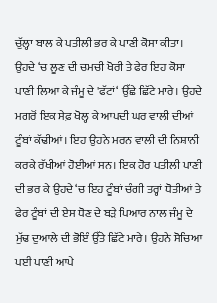ਚੁੱਲ੍ਹਾ ਬਾਲ ਕੇ ਪਤੀਲੀ ਭਰ ਕੇ ਪਾਣੀ ਕੋਸਾ ਕੀਤਾ। ਉਹਦੇ ‘ਚ ਲੂਣ ਦੀ ਚਮਚੀ ਖੋਰੀ ਤੇ ਫੇਰ ਇਹ ਕੋਸਾ ਪਾਣੀ ਲਿਆ ਕੇ ਜੰਮੂ ਦੇ 'ਫੱਟਾਂ‘ ਉੱਛੇ ਛਿੱਟੇ ਮਾਰੇ। ਉਹਦੇ ਮਗਰੋਂ ਇਕ ਸੇਫ਼ ਖੋਲ੍ਹ ਕੇ ਆਪਦੀ ਘਰ ਵਾਲੀ ਦੀਆਂ ਟੂੰਬਾਂ ਕੱਢੀਆਂ। ਇਹ ਉਹਨੇ ਮਰਨ ਵਾਲੀ ਦੀ ਨਿਸ਼ਾਨੀ ਕਰਕੇ ਰੱਖੀਆਂ ਹੋਈਆਂ ਸਨ। ਇਕ ਹੋਰ ਪਤੀਲੀ ਪਾਣੀ ਦੀ ਭਰ ਕੇ ਉਹਦੇ ‘ਚ ਇਹ ਟੂੰਬਾਂ ਚੰਗੀ ਤਰ੍ਹਾਂ ਧੋਤੀਆਂ ਤੇ ਫੇਰ ਟੂੰਬਾਂ ਦੀ ਏਸ ਧੋਣ ਦੇ ਬੜੇ ਪਿਆਰ ਨਾਲ ਜੰਮੂ ਦੇ ਮੁੱਢ ਦੁਆਲੇ ਦੀ ਭੋਇੰ ਉੱਤੇ ਛਿੱਟੇ ਮਾਰੇ। ਉਹਨੇ ਸੋਚਿਆ ਪਈ ਪਾਣੀ ਆਪੇ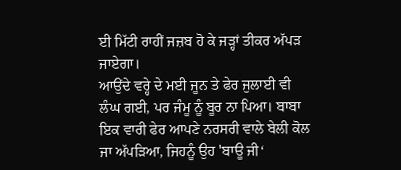ਈ ਮਿੱਟੀ ਰਾਹੀਂ ਜਜ਼ਬ ਹੋ ਕੇ ਜੜ੍ਹਾਂ ਤੀਕਰ ਅੱਪੜ ਜਾਏਗਾ।
ਆਉਂਦੇ ਵਰ੍ਹੇ ਦੇ ਮਈ ਜੂਨ ਤੇ ਫੇਰ ਜੁਲਾਈ ਵੀ ਲੰਘ ਗਈ, ਪਰ ਜੰਮੂ ਨੂੰ ਬੂਰ ਨਾ ਪਿਆ। ਬਾਬਾ ਇਕ ਵਾਰੀ ਫੇਰ ਆਪਣੇ ਨਰਸਰੀ ਵਾਲੇ ਬੇਲੀ ਕੋਲ ਜਾ ਅੱਪੜਿਆ, ਜਿਹਨੂੰ ਉਹ 'ਬਾਊ ਜੀ‘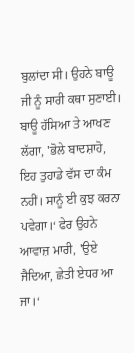ਬੁਲਾਂਦਾ ਸੀ। ਉਹਨੇ ਬਾਊ ਜੀ ਨੂੰ ਸਾਰੀ ਕਥਾ ਸੁਣਾਈ। ਬਾਊ ਹੱਸਿਆ ਤੇ ਆਖਣ ਲੱਗਾ, 'ਭੋਲੇ ਬਾਦਸ਼ਾਹੋ, ਇਹ ਤੁਹਾਡੇ ਵੱਸ ਦਾ ਕੰਮ ਨਹੀਂ। ਸਾਨੂੰ ਈ ਕੁਝ ਕਰਨਾ ਪਵੇਗਾ।‘ ਫੇਰ ਉਹਨੇ ਆਵਾਜ਼ ਮਾਰੀ, 'ਉਏ ਜੈਦਿਆ, ਛੇਤੀ ਏਧਰ ਆ ਜਾ।‘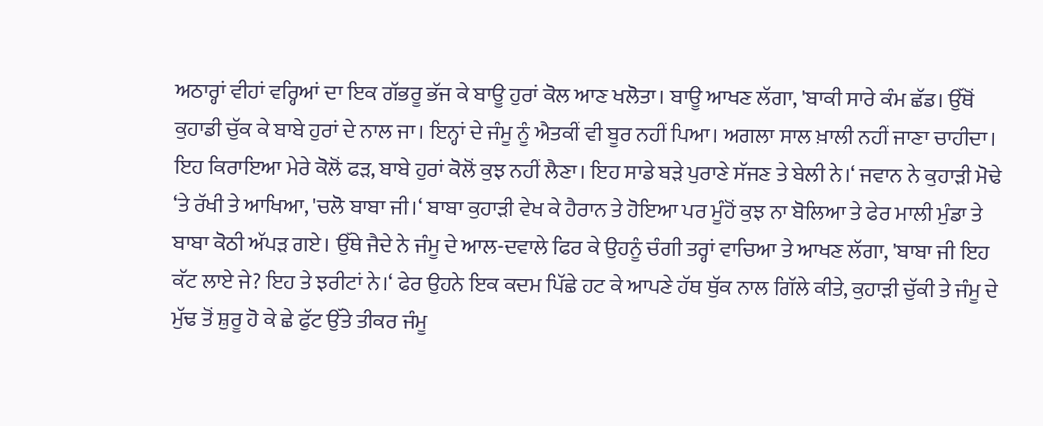ਅਠਾਰ੍ਹਾਂ ਵੀਹਾਂ ਵਰ੍ਹਿਆਂ ਦਾ ਇਕ ਗੱਭਰੂ ਭੱਜ ਕੇ ਬਾਊ ਹੁਰਾਂ ਕੋਲ ਆਣ ਖਲੋਤਾ। ਬਾਊ ਆਖਣ ਲੱਗਾ, 'ਬਾਕੀ ਸਾਰੇ ਕੰਮ ਛੱਡ। ਉੱਥੋਂ ਕੁਹਾਡੀ ਚੁੱਕ ਕੇ ਬਾਬੇ ਹੁਰਾਂ ਦੇ ਨਾਲ ਜਾ। ਇਨ੍ਹਾਂ ਦੇ ਜੰਮੂ ਨੂੰ ਐਤਕੀਂ ਵੀ ਬੂਰ ਨਹੀਂ ਪਿਆ। ਅਗਲਾ ਸਾਲ ਖ਼ਾਲੀ ਨਹੀਂ ਜਾਣਾ ਚਾਹੀਦਾ। ਇਹ ਕਿਰਾਇਆ ਮੇਰੇ ਕੋਲੋਂ ਫੜ, ਬਾਬੇ ਹੁਰਾਂ ਕੋਲੋਂ ਕੁਝ ਨਹੀਂ ਲੈਣਾ। ਇਹ ਸਾਡੇ ਬੜੇ ਪੁਰਾਣੇ ਸੱਜਣ ਤੇ ਬੇਲੀ ਨੇ।‘ ਜਵਾਨ ਨੇ ਕੁਹਾੜੀ ਮੋਢੇ ‘ਤੇ ਰੱਖੀ ਤੇ ਆਖਿਆ, 'ਚਲੋ ਬਾਬਾ ਜੀ।‘ ਬਾਬਾ ਕੁਹਾੜੀ ਵੇਖ ਕੇ ਹੈਰਾਨ ਤੇ ਹੋਇਆ ਪਰ ਮੂੰਹੋਂ ਕੁਝ ਨਾ ਬੋਲਿਆ ਤੇ ਫੇਰ ਮਾਲੀ ਮੁੰਡਾ ਤੇ ਬਾਬਾ ਕੋਠੀ ਅੱਪੜ ਗਏ। ਉੱਥੇ ਜੈਦੇ ਨੇ ਜੰਮੂ ਦੇ ਆਲ-ਦਵਾਲੇ ਫਿਰ ਕੇ ਉਹਨੂੰ ਚੰਗੀ ਤਰ੍ਹਾਂ ਵਾਚਿਆ ਤੇ ਆਖਣ ਲੱਗਾ, 'ਬਾਬਾ ਜੀ ਇਹ ਕੱਟ ਲਾਏ ਜੇ? ਇਹ ਤੇ ਝਰੀਟਾਂ ਨੇ।‘ ਫੇਰ ਉਹਨੇ ਇਕ ਕਦਮ ਪਿੱਛੇ ਹਟ ਕੇ ਆਪਣੇ ਹੱਥ ਥੁੱਕ ਨਾਲ ਗਿੱਲੇ ਕੀਤੇ, ਕੁਹਾੜੀ ਚੁੱਕੀ ਤੇ ਜੰਮੂ ਦੇ ਮੁੱਢ ਤੋਂ ਸ਼ੁਰੂ ਹੋ ਕੇ ਛੇ ਫੁੱਟ ਉੱਤੇ ਤੀਕਰ ਜੰਮੂ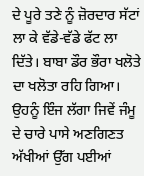ਦੇ ਪੂਰੇ ਤਣੇ ਨੂੰ ਜ਼ੋਰਦਾਰ ਸੱਟਾਂ ਲਾ ਕੇ ਵੱਡੇ-ਵੱਡੇ ਫੱਟ ਲਾ ਦਿੱਤੇ। ਬਾਬਾ ਡੌਰ ਭੌਰਾ ਖਲੋਤੇ ਦਾ ਖਲੋਤਾ ਰਹਿ ਗਿਆ। ਉਹਨੂੰ ਇੰਜ ਲੱਗਾ ਜਿਵੇਂ ਜੰਮੂ ਦੇ ਚਾਰੇ ਪਾਸੇ ਅਣਗਿਣਤ ਅੱਖੀਆਂ ਉੱਗ ਪਈਆਂ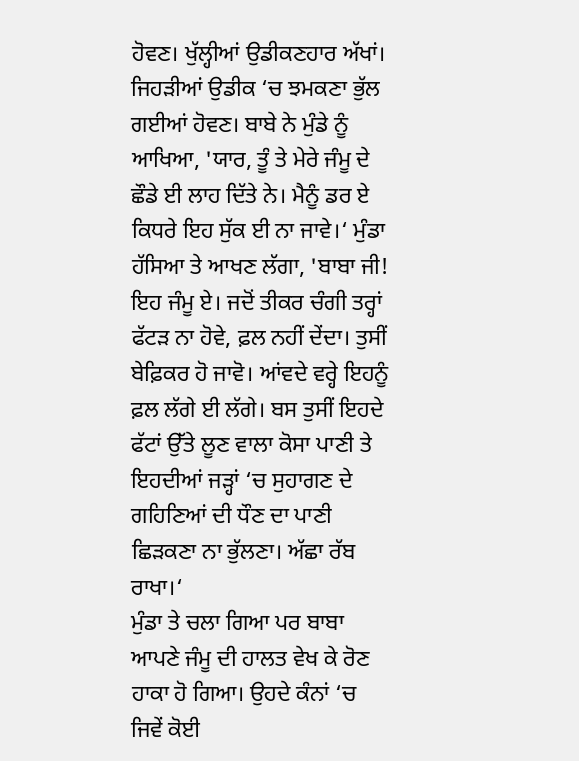ਹੋਵਣ। ਖੁੱਲ੍ਹੀਆਂ ਉਡੀਕਣਹਾਰ ਅੱਖਾਂ। ਜਿਹੜੀਆਂ ਉਡੀਕ ‘ਚ ਝਮਕਣਾ ਭੁੱਲ ਗਈਆਂ ਹੋਵਣ। ਬਾਬੇ ਨੇ ਮੁੰਡੇ ਨੂੰ ਆਖਿਆ, 'ਯਾਰ, ਤੂੰ ਤੇ ਮੇਰੇ ਜੰਮੂ ਦੇ ਛੌਡੇ ਈ ਲਾਹ ਦਿੱਤੇ ਨੇ। ਮੈਨੂੰ ਡਰ ਏ ਕਿਧਰੇ ਇਹ ਸੁੱਕ ਈ ਨਾ ਜਾਵੇ।‘ ਮੁੰਡਾ ਹੱਸਿਆ ਤੇ ਆਖਣ ਲੱਗਾ, 'ਬਾਬਾ ਜੀ! ਇਹ ਜੰਮੂ ਏ। ਜਦੋਂ ਤੀਕਰ ਚੰਗੀ ਤਰ੍ਹਾਂ ਫੱਟੜ ਨਾ ਹੋਵੇ, ਫ਼ਲ ਨਹੀਂ ਦੇਂਦਾ। ਤੁਸੀਂ ਬੇਫ਼ਿਕਰ ਹੋ ਜਾਵੋ। ਆਂਵਦੇ ਵਰ੍ਹੇ ਇਹਨੂੰ ਫ਼ਲ ਲੱਗੇ ਈ ਲੱਗੇ। ਬਸ ਤੁਸੀਂ ਇਹਦੇ ਫੱਟਾਂ ਉੱਤੇ ਲੂਣ ਵਾਲਾ ਕੋਸਾ ਪਾਣੀ ਤੇ ਇਹਦੀਆਂ ਜੜ੍ਹਾਂ ‘ਚ ਸੁਹਾਗਣ ਦੇ ਗਹਿਣਿਆਂ ਦੀ ਧੌਣ ਦਾ ਪਾਣੀ ਛਿੜਕਣਾ ਨਾ ਭੁੱਲਣਾ। ਅੱਛਾ ਰੱਬ ਰਾਖਾ।‘
ਮੁੰਡਾ ਤੇ ਚਲਾ ਗਿਆ ਪਰ ਬਾਬਾ ਆਪਣੇ ਜੰਮੂ ਦੀ ਹਾਲਤ ਵੇਖ ਕੇ ਰੋਣ ਹਾਕਾ ਹੋ ਗਿਆ। ਉਹਦੇ ਕੰਨਾਂ ‘ਚ ਜਿਵੇਂ ਕੋਈ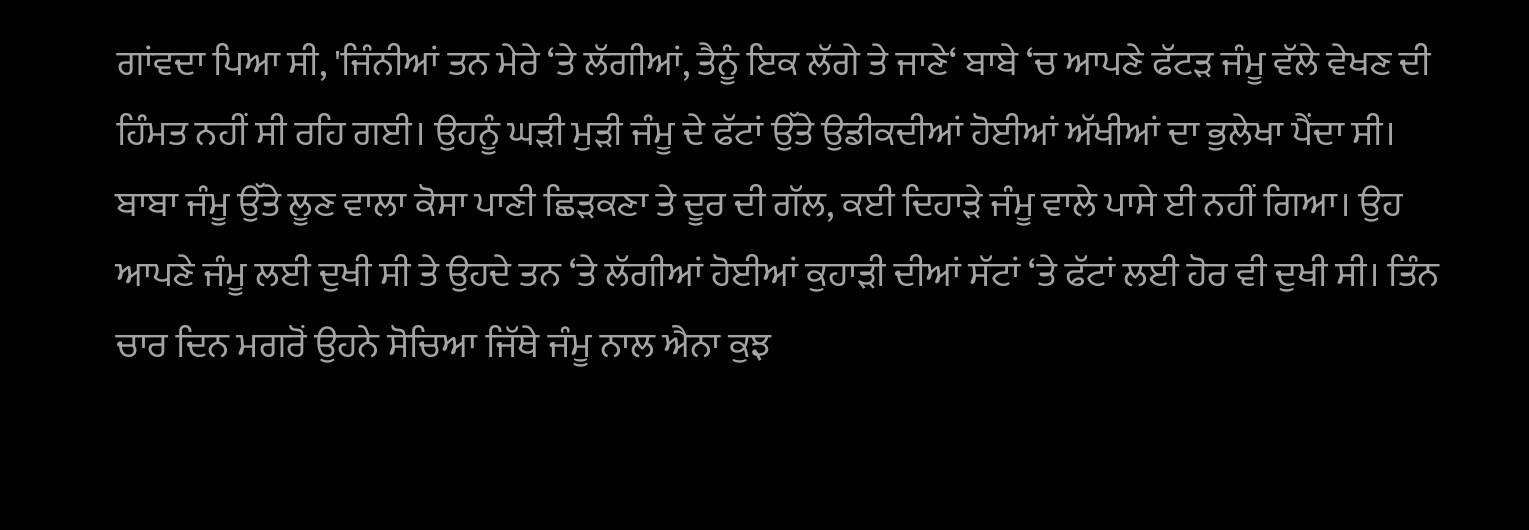ਗਾਂਵਦਾ ਪਿਆ ਸੀ, 'ਜਿੰਨੀਆਂ ਤਨ ਮੇਰੇ ‘ਤੇ ਲੱਗੀਆਂ, ਤੈਨੂੰ ਇਕ ਲੱਗੇ ਤੇ ਜਾਣੇ‘ ਬਾਬੇ ‘ਚ ਆਪਣੇ ਫੱਟੜ ਜੰਮੂ ਵੱਲੇ ਵੇਖਣ ਦੀ ਹਿੰਮਤ ਨਹੀਂ ਸੀ ਰਹਿ ਗਈ। ਉਹਨੂੰ ਘੜੀ ਮੁੜੀ ਜੰਮੂ ਦੇ ਫੱਟਾਂ ਉੱਤੇ ਉਡੀਕਦੀਆਂ ਹੋਈਆਂ ਅੱਖੀਆਂ ਦਾ ਭੁਲੇਖਾ ਪੈਂਦਾ ਸੀ। ਬਾਬਾ ਜੰਮੂ ਉੱਤੇ ਲੂਣ ਵਾਲਾ ਕੋਸਾ ਪਾਣੀ ਛਿੜਕਣਾ ਤੇ ਦੂਰ ਦੀ ਗੱਲ, ਕਈ ਦਿਹਾੜੇ ਜੰਮੂ ਵਾਲੇ ਪਾਸੇ ਈ ਨਹੀਂ ਗਿਆ। ਉਹ ਆਪਣੇ ਜੰਮੂ ਲਈ ਦੁਖੀ ਸੀ ਤੇ ਉਹਦੇ ਤਨ ‘ਤੇ ਲੱਗੀਆਂ ਹੋਈਆਂ ਕੁਹਾੜੀ ਦੀਆਂ ਸੱਟਾਂ ‘ਤੇ ਫੱਟਾਂ ਲਈ ਹੋਰ ਵੀ ਦੁਖੀ ਸੀ। ਤਿੰਨ ਚਾਰ ਦਿਨ ਮਗਰੋਂ ਉਹਨੇ ਸੋਚਿਆ ਜਿੱਥੇ ਜੰਮੂ ਨਾਲ ਐਨਾ ਕੁਝ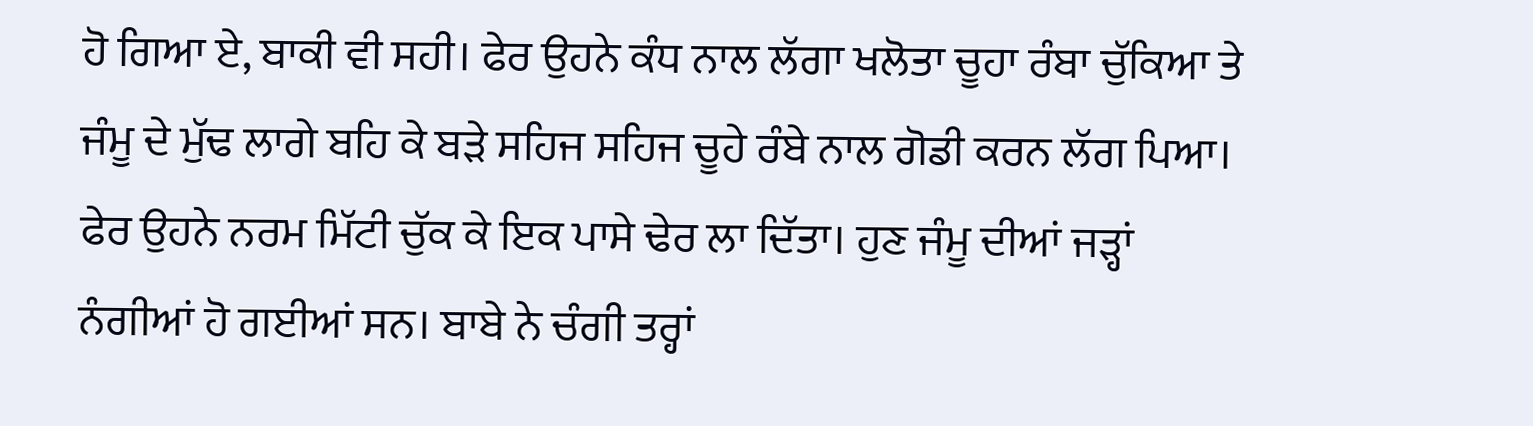ਹੋ ਗਿਆ ਏ, ਬਾਕੀ ਵੀ ਸਹੀ। ਫੇਰ ਉਹਨੇ ਕੰਧ ਨਾਲ ਲੱਗਾ ਖਲੋਤਾ ਚੂਹਾ ਰੰਬਾ ਚੁੱਕਿਆ ਤੇ ਜੰਮੂ ਦੇ ਮੁੱਢ ਲਾਗੇ ਬਹਿ ਕੇ ਬੜੇ ਸਹਿਜ ਸਹਿਜ ਚੂਹੇ ਰੰਬੇ ਨਾਲ ਗੋਡੀ ਕਰਨ ਲੱਗ ਪਿਆ।
ਫੇਰ ਉਹਨੇ ਨਰਮ ਮਿੱਟੀ ਚੁੱਕ ਕੇ ਇਕ ਪਾਸੇ ਢੇਰ ਲਾ ਦਿੱਤਾ। ਹੁਣ ਜੰਮੂ ਦੀਆਂ ਜੜ੍ਹਾਂ ਨੰਗੀਆਂ ਹੋ ਗਈਆਂ ਸਨ। ਬਾਬੇ ਨੇ ਚੰਗੀ ਤਰ੍ਹਾਂ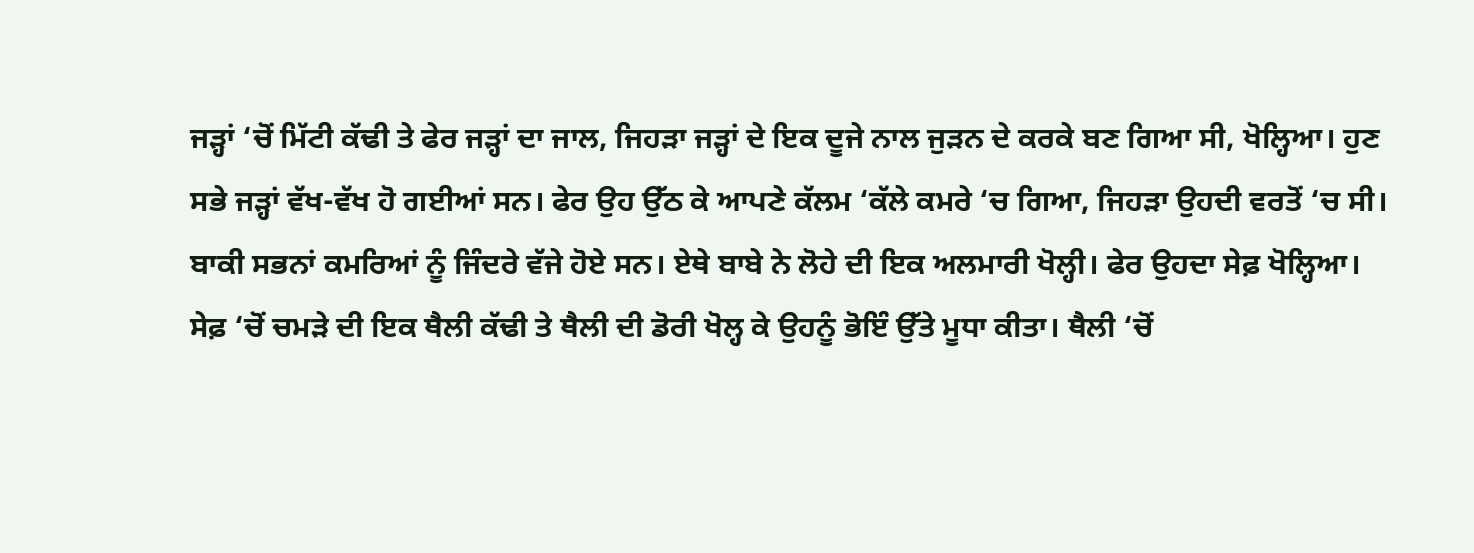ਜੜ੍ਹਾਂ ‘ਚੋਂ ਮਿੱਟੀ ਕੱਢੀ ਤੇ ਫੇਰ ਜੜ੍ਹਾਂ ਦਾ ਜਾਲ, ਜਿਹੜਾ ਜੜ੍ਹਾਂ ਦੇ ਇਕ ਦੂਜੇ ਨਾਲ ਜੁੜਨ ਦੇ ਕਰਕੇ ਬਣ ਗਿਆ ਸੀ, ਖੋਲ੍ਹਿਆ। ਹੁਣ ਸਭੇ ਜੜ੍ਹਾਂ ਵੱਖ-ਵੱਖ ਹੋ ਗਈਆਂ ਸਨ। ਫੇਰ ਉਹ ਉੱਠ ਕੇ ਆਪਣੇ ਕੱਲਮ ‘ਕੱਲੇ ਕਮਰੇ ‘ਚ ਗਿਆ, ਜਿਹੜਾ ਉਹਦੀ ਵਰਤੋਂ ‘ਚ ਸੀ। ਬਾਕੀ ਸਭਨਾਂ ਕਮਰਿਆਂ ਨੂੰ ਜਿੰਦਰੇ ਵੱਜੇ ਹੋਏ ਸਨ। ਏਥੇ ਬਾਬੇ ਨੇ ਲੋਹੇ ਦੀ ਇਕ ਅਲਮਾਰੀ ਖੋਲ੍ਹੀ। ਫੇਰ ਉਹਦਾ ਸੇਫ਼ ਖੋਲ੍ਹਿਆ। ਸੇਫ਼ ‘ਚੋਂ ਚਮੜੇ ਦੀ ਇਕ ਥੈਲੀ ਕੱਢੀ ਤੇ ਥੈਲੀ ਦੀ ਡੋਰੀ ਖੋਲ੍ਹ ਕੇ ਉਹਨੂੰ ਭੋਇੰ ਉੱਤੇ ਮੂਧਾ ਕੀਤਾ। ਥੈਲੀ ‘ਚੋਂ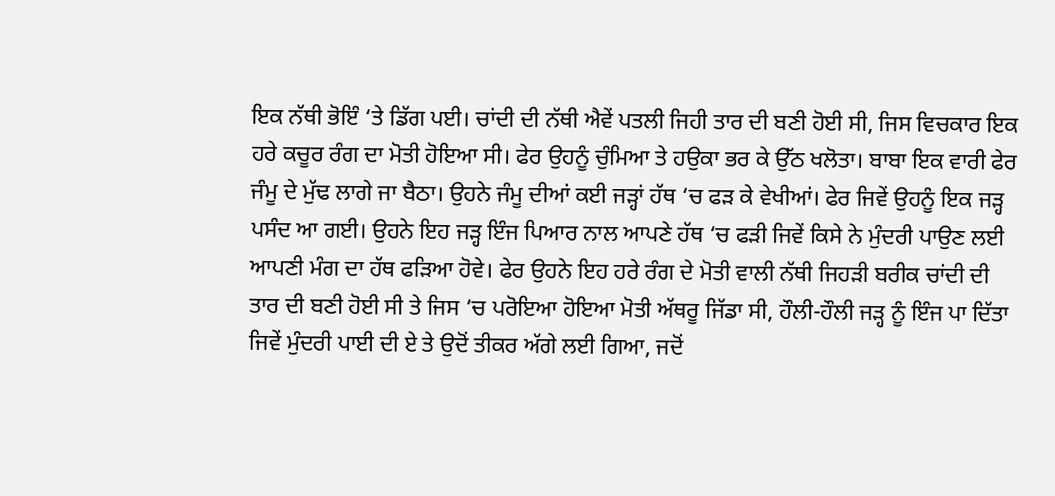ਇਕ ਨੱਥੀ ਭੋਇੰ ‘ਤੇ ਡਿੱਗ ਪਈ। ਚਾਂਦੀ ਦੀ ਨੱਥੀ ਐਵੇਂ ਪਤਲੀ ਜਿਹੀ ਤਾਰ ਦੀ ਬਣੀ ਹੋਈ ਸੀ, ਜਿਸ ਵਿਚਕਾਰ ਇਕ ਹਰੇ ਕਚੂਰ ਰੰਗ ਦਾ ਮੋਤੀ ਹੋਇਆ ਸੀ। ਫੇਰ ਉਹਨੂੰ ਚੁੰਮਿਆ ਤੇ ਹਉਕਾ ਭਰ ਕੇ ਉੱਠ ਖਲੋਤਾ। ਬਾਬਾ ਇਕ ਵਾਰੀ ਫੇਰ ਜੰਮੂ ਦੇ ਮੁੱਢ ਲਾਗੇ ਜਾ ਬੈਠਾ। ਉਹਨੇ ਜੰਮੂ ਦੀਆਂ ਕਈ ਜੜ੍ਹਾਂ ਹੱਥ ‘ਚ ਫੜ ਕੇ ਵੇਖੀਆਂ। ਫੇਰ ਜਿਵੇਂ ਉਹਨੂੰ ਇਕ ਜੜ੍ਹ ਪਸੰਦ ਆ ਗਈ। ਉਹਨੇ ਇਹ ਜੜ੍ਹ ਇੰਜ ਪਿਆਰ ਨਾਲ ਆਪਣੇ ਹੱਥ ‘ਚ ਫੜੀ ਜਿਵੇਂ ਕਿਸੇ ਨੇ ਮੁੰਦਰੀ ਪਾਉਣ ਲਈ ਆਪਣੀ ਮੰਗ ਦਾ ਹੱਥ ਫੜਿਆ ਹੋਵੇ। ਫੇਰ ਉਹਨੇ ਇਹ ਹਰੇ ਰੰਗ ਦੇ ਮੋਤੀ ਵਾਲੀ ਨੱਥੀ ਜਿਹੜੀ ਬਰੀਕ ਚਾਂਦੀ ਦੀ ਤਾਰ ਦੀ ਬਣੀ ਹੋਈ ਸੀ ਤੇ ਜਿਸ ‘ਚ ਪਰੋਇਆ ਹੋਇਆ ਮੋਤੀ ਅੱਥਰੂ ਜਿੱਡਾ ਸੀ, ਹੌਲੀ-ਹੌਲੀ ਜੜ੍ਹ ਨੂੰ ਇੰਜ ਪਾ ਦਿੱਤਾ ਜਿਵੇਂ ਮੁੰਦਰੀ ਪਾਈ ਦੀ ਏ ਤੇ ਉਦੋਂ ਤੀਕਰ ਅੱਗੇ ਲਈ ਗਿਆ, ਜਦੋਂ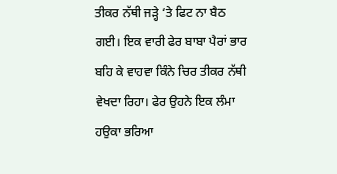ਤੀਕਰ ਨੱਥੀ ਜੜ੍ਹੇ ‘ਤੇ ਫਿਟ ਨਾ ਬੈਠ ਗਈ। ਇਕ ਵਾਰੀ ਫੇਰ ਬਾਬਾ ਪੈਰਾਂ ਭਾਰ ਬਹਿ ਕੇ ਵਾਹਵਾ ਕਿੰਨੇ ਚਿਰ ਤੀਕਰ ਨੱਥੀ ਵੇਖਦਾ ਰਿਹਾ। ਫੇਰ ਉਹਨੇ ਇਕ ਲੰਮਾ ਹਉਕਾ ਭਰਿਆ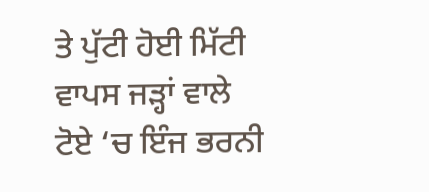ਤੇ ਪੁੱਟੀ ਹੋਈ ਮਿੱਟੀ ਵਾਪਸ ਜੜ੍ਹਾਂ ਵਾਲੇ ਟੋਏ ‘ਚ ਇੰਜ ਭਰਨੀ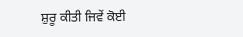ਸ਼ੁਰੂ ਕੀਤੀ ਜਿਵੇਂ ਕੋਈ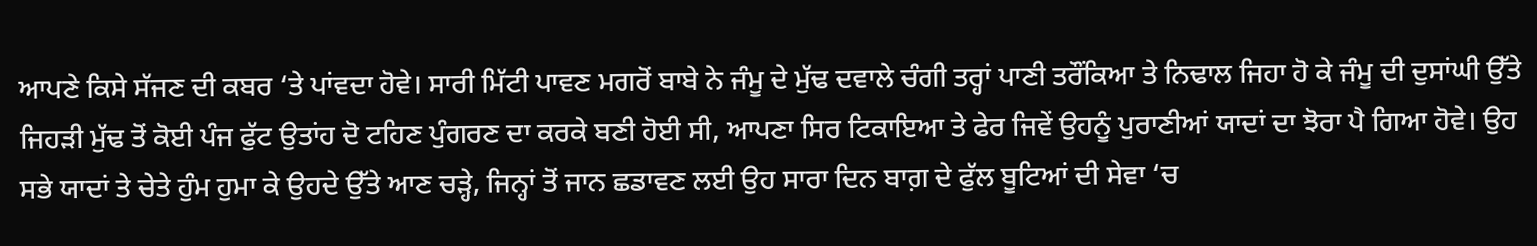ਆਪਣੇ ਕਿਸੇ ਸੱਜਣ ਦੀ ਕਬਰ ‘ਤੇ ਪਾਂਵਦਾ ਹੋਵੇ। ਸਾਰੀ ਮਿੱਟੀ ਪਾਵਣ ਮਗਰੋਂ ਬਾਬੇ ਨੇ ਜੰਮੂ ਦੇ ਮੁੱਢ ਦਵਾਲੇ ਚੰਗੀ ਤਰ੍ਹਾਂ ਪਾਣੀ ਤਰੌਂਕਿਆ ਤੇ ਨਿਢਾਲ ਜਿਹਾ ਹੋ ਕੇ ਜੰਮੂ ਦੀ ਦੁਸਾਂਘੀ ਉੱਤੇ ਜਿਹੜੀ ਮੁੱਢ ਤੋਂ ਕੋਈ ਪੰਜ ਫੁੱਟ ਉਤਾਂਹ ਦੋ ਟਹਿਣ ਪੁੰਗਰਣ ਦਾ ਕਰਕੇ ਬਣੀ ਹੋਈ ਸੀ, ਆਪਣਾ ਸਿਰ ਟਿਕਾਇਆ ਤੇ ਫੇਰ ਜਿਵੇਂ ਉਹਨੂੰ ਪੁਰਾਣੀਆਂ ਯਾਦਾਂ ਦਾ ਝੋਰਾ ਪੈ ਗਿਆ ਹੋਵੇ। ਉਹ ਸਭੇ ਯਾਦਾਂ ਤੇ ਚੇਤੇ ਹੁੰਮ ਹੁਮਾ ਕੇ ਉਹਦੇ ਉੱਤੇ ਆਣ ਚੜ੍ਹੇ, ਜਿਨ੍ਹਾਂ ਤੋਂ ਜਾਨ ਛਡਾਵਣ ਲਈ ਉਹ ਸਾਰਾ ਦਿਨ ਬਾਗ਼ ਦੇ ਫੁੱਲ ਬੂਟਿਆਂ ਦੀ ਸੇਵਾ ‘ਚ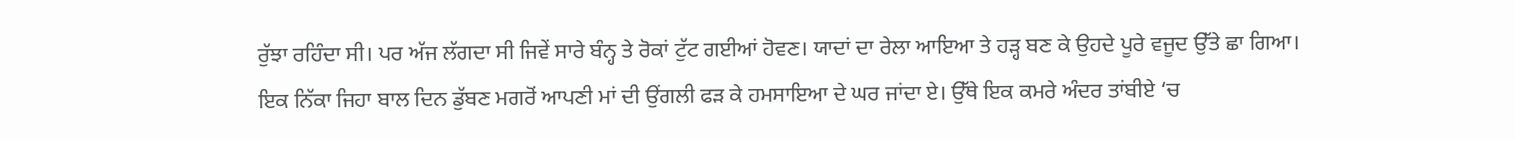ਰੁੱਝਾ ਰਹਿੰਦਾ ਸੀ। ਪਰ ਅੱਜ ਲੱਗਦਾ ਸੀ ਜਿਵੇਂ ਸਾਰੇ ਬੰਨ੍ਹ ਤੇ ਰੋਕਾਂ ਟੁੱਟ ਗਈਆਂ ਹੋਵਣ। ਯਾਦਾਂ ਦਾ ਰੇਲਾ ਆਇਆ ਤੇ ਹੜ੍ਹ ਬਣ ਕੇ ਉਹਦੇ ਪੂਰੇ ਵਜੂਦ ਉੱਤੇ ਛਾ ਗਿਆ।
ਇਕ ਨਿੱਕਾ ਜਿਹਾ ਬਾਲ ਦਿਨ ਡੁੱਬਣ ਮਗਰੋਂ ਆਪਣੀ ਮਾਂ ਦੀ ਉਂਗਲੀ ਫੜ ਕੇ ਹਮਸਾਇਆ ਦੇ ਘਰ ਜਾਂਦਾ ਏ। ਉੱਥੇ ਇਕ ਕਮਰੇ ਅੰਦਰ ਤਾਂਬੀਏ ‘ਚ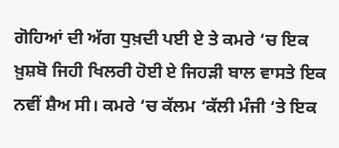ਗੋਹਿਆਂ ਦੀ ਅੱਗ ਧੁਖ਼ਦੀ ਪਈ ਏ ਤੇ ਕਮਰੇ ‘ਚ ਇਕ ਖ਼ੁਸ਼ਬੋ ਜਿਹੀ ਖਿਲਰੀ ਹੋਈ ਏ ਜਿਹੜੀ ਬਾਲ ਵਾਸਤੇ ਇਕ ਨਵੀਂ ਸ਼ੈਅ ਸੀ। ਕਮਰੇ ‘ਚ ਕੱਲਮ ‘ਕੱਲੀ ਮੰਜੀ ‘ਤੇ ਇਕ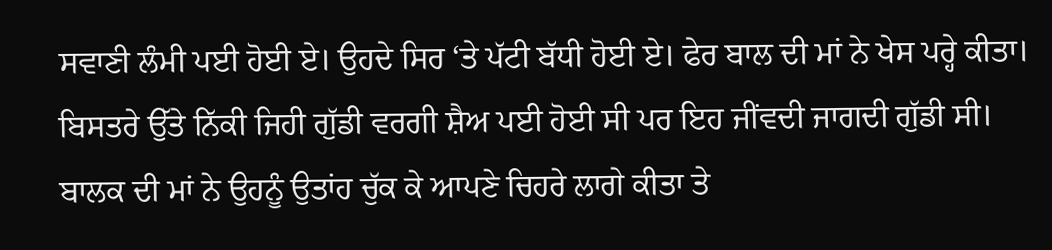ਸਵਾਣੀ ਲੰਮੀ ਪਈ ਹੋਈ ਏ। ਉਹਦੇ ਸਿਰ ‘ਤੇ ਪੱਟੀ ਬੱਧੀ ਹੋਈ ਏ। ਫੇਰ ਬਾਲ ਦੀ ਮਾਂ ਨੇ ਖੇਸ ਪਰ੍ਹੇ ਕੀਤਾ। ਬਿਸਤਰੇ ਉੱਤੇ ਨਿੱਕੀ ਜਿਹੀ ਗੁੱਡੀ ਵਰਗੀ ਸ਼ੈਅ ਪਈ ਹੋਈ ਸੀ ਪਰ ਇਹ ਜੀਂਵਦੀ ਜਾਗਦੀ ਗੁੱਡੀ ਸੀ। ਬਾਲਕ ਦੀ ਮਾਂ ਨੇ ਉਹਨੂੰ ਉਤਾਂਹ ਚੁੱਕ ਕੇ ਆਪਣੇ ਚਿਹਰੇ ਲਾਗੇ ਕੀਤਾ ਤੇ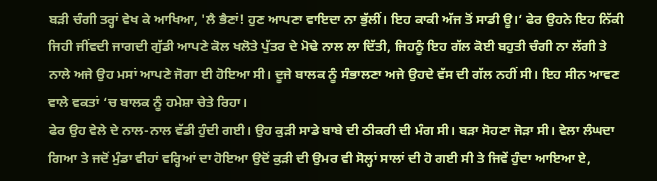ਬੜੀ ਚੰਗੀ ਤਰ੍ਹਾਂ ਵੇਖ ਕੇ ਆਖਿਆ, 'ਲੈ ਭੈਣਾਂ! ਹੁਣ ਆਪਣਾ ਵਾਇਦਾ ਨਾ ਭੁੱਲੀਂ। ਇਹ ਕਾਕੀ ਅੱਜ ਤੋਂ ਸਾਡੀ ਊ।‘ ਫੇਰ ਉਹਨੇ ਇਹ ਨਿੱਕੀ ਜਿਹੀ ਜੀਂਵਦੀ ਜਾਗਦੀ ਗੁੱਡੀ ਆਪਣੇ ਕੋਲ ਖਲੋਤੇ ਪੁੱਤਰ ਦੇ ਮੋਢੇ ਨਾਲ ਲਾ ਦਿੱਤੀ, ਜਿਹਨੂੰ ਇਹ ਗੱਲ ਕੋਈ ਬਹੁਤੀ ਚੰਗੀ ਨਾ ਲੱਗੀ ਤੇ ਨਾਲੇ ਅਜੇ ਉਹ ਮਸਾਂ ਆਪਣੇ ਜੋਗਾ ਈ ਹੋਇਆ ਸੀ। ਦੂਜੇ ਬਾਲਕ ਨੂੰ ਸੰਭਾਲਣਾ ਅਜੇ ਉਹਦੇ ਵੱਸ ਦੀ ਗੱਲ ਨਹੀਂ ਸੀ। ਇਹ ਸੀਨ ਆਵਣ ਵਾਲੇ ਵਕਤਾਂ ‘ਚ ਬਾਲਕ ਨੂੰ ਹਮੇਸ਼ਾ ਚੇਤੇ ਰਿਹਾ।
ਫੇਰ ਉਹ ਵੇਲੇ ਦੇ ਨਾਲ-ਨਾਲ ਵੱਡੀ ਹੁੰਦੀ ਗਈ। ਉਹ ਕੁੜੀ ਸਾਡੇ ਬਾਬੇ ਦੀ ਠੀਕਰੀ ਦੀ ਮੰਗ ਸੀ। ਬੜਾ ਸੋਹਣਾ ਜੋੜਾ ਸੀ। ਵੇਲਾ ਲੰਘਦਾ ਗਿਆ ਤੇ ਜਦੋਂ ਮੁੰਡਾ ਵੀਹਾਂ ਵਰ੍ਹਿਆਂ ਦਾ ਹੋਇਆ ਉਦੋਂ ਕੁੜੀ ਦੀ ਉਮਰ ਵੀ ਸੋਲ੍ਹਾਂ ਸਾਲਾਂ ਦੀ ਹੋ ਗਈ ਸੀ ਤੇ ਜਿਵੇਂ ਹੁੰਦਾ ਆਇਆ ਏ,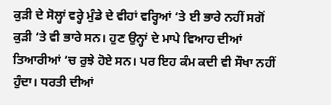ਕੁੜੀ ਦੇ ਸੋਲ੍ਹਾਂ ਵਰ੍ਹੇ ਮੁੰਡੇ ਦੇ ਵੀਹਾਂ ਵਰ੍ਹਿਆਂ ‘ਤੇ ਈ ਭਾਰੇ ਨਹੀਂ ਸਗੋਂ ਕੁੜੀ ‘ਤੇ ਵੀ ਭਾਰੇ ਸਨ। ਹੁਣ ਉਨ੍ਹਾਂ ਦੇ ਮਾਪੇ ਵਿਆਹ ਦੀਆਂ ਤਿਆਰੀਆਂ ‘ਚ ਰੁਝੇ ਹੋਏ ਸਨ। ਪਰ ਇਹ ਕੰਮ ਕਦੀ ਵੀ ਸੌਖਾ ਨਹੀਂ ਹੁੰਦਾ। ਧਰਤੀ ਦੀਆਂ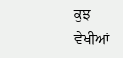ਕੁਝ ਵੇਖੀਆਂ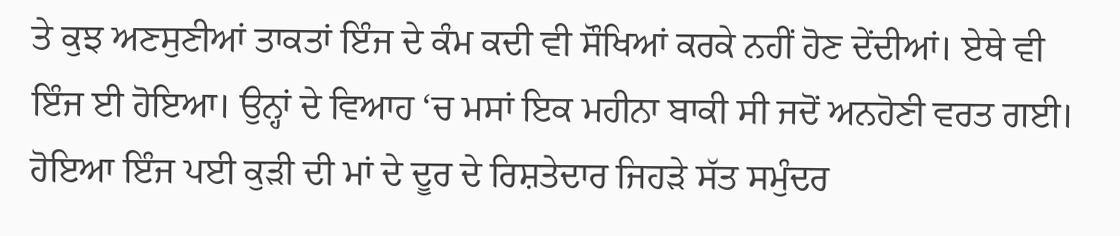ਤੇ ਕੁਝ ਅਣਸੁਣੀਆਂ ਤਾਕਤਾਂ ਇੰਜ ਦੇ ਕੰਮ ਕਦੀ ਵੀ ਸੌਖਿਆਂ ਕਰਕੇ ਨਹੀਂ ਹੋਣ ਦੇਂਦੀਆਂ। ਏਥੇ ਵੀ ਇੰਜ ਈ ਹੋਇਆ। ਉਨ੍ਹਾਂ ਦੇ ਵਿਆਹ ‘ਚ ਮਸਾਂ ਇਕ ਮਹੀਨਾ ਬਾਕੀ ਸੀ ਜਦੋਂ ਅਨਹੋਣੀ ਵਰਤ ਗਈ।
ਹੋਇਆ ਇੰਜ ਪਈ ਕੁੜੀ ਦੀ ਮਾਂ ਦੇ ਦੂਰ ਦੇ ਰਿਸ਼ਤੇਦਾਰ ਜਿਹੜੇ ਸੱਤ ਸਮੁੰਦਰ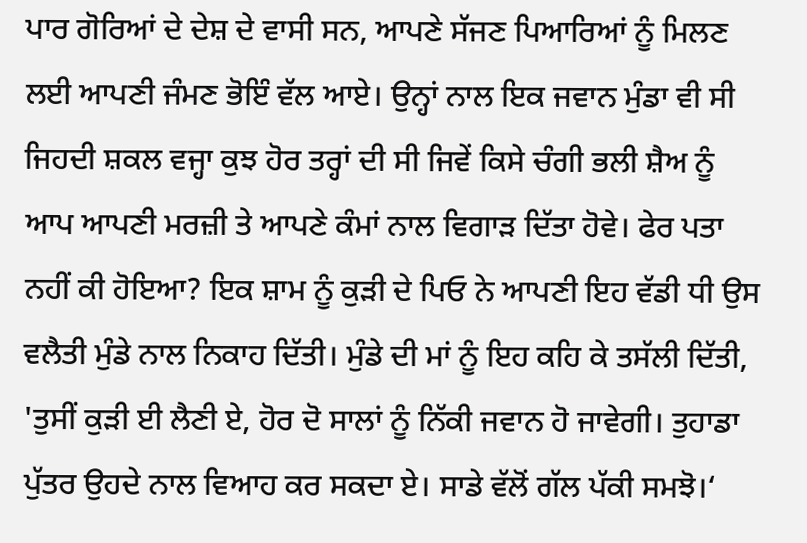ਪਾਰ ਗੋਰਿਆਂ ਦੇ ਦੇਸ਼ ਦੇ ਵਾਸੀ ਸਨ, ਆਪਣੇ ਸੱਜਣ ਪਿਆਰਿਆਂ ਨੂੰ ਮਿਲਣ ਲਈ ਆਪਣੀ ਜੰਮਣ ਭੋਇੰ ਵੱਲ ਆਏ। ਉਨ੍ਹਾਂ ਨਾਲ ਇਕ ਜਵਾਨ ਮੁੰਡਾ ਵੀ ਸੀ ਜਿਹਦੀ ਸ਼ਕਲ ਵਜ੍ਹਾ ਕੁਝ ਹੋਰ ਤਰ੍ਹਾਂ ਦੀ ਸੀ ਜਿਵੇਂ ਕਿਸੇ ਚੰਗੀ ਭਲੀ ਸ਼ੈਅ ਨੂੰ ਆਪ ਆਪਣੀ ਮਰਜ਼ੀ ਤੇ ਆਪਣੇ ਕੰਮਾਂ ਨਾਲ ਵਿਗਾੜ ਦਿੱਤਾ ਹੋਵੇ। ਫੇਰ ਪਤਾ ਨਹੀਂ ਕੀ ਹੋਇਆ? ਇਕ ਸ਼ਾਮ ਨੂੰ ਕੁੜੀ ਦੇ ਪਿਓ ਨੇ ਆਪਣੀ ਇਹ ਵੱਡੀ ਧੀ ਉਸ ਵਲੈਤੀ ਮੁੰਡੇ ਨਾਲ ਨਿਕਾਹ ਦਿੱਤੀ। ਮੁੰਡੇ ਦੀ ਮਾਂ ਨੂੰ ਇਹ ਕਹਿ ਕੇ ਤਸੱਲੀ ਦਿੱਤੀ, 'ਤੁਸੀਂ ਕੁੜੀ ਈ ਲੈਣੀ ਏ, ਹੋਰ ਦੋ ਸਾਲਾਂ ਨੂੰ ਨਿੱਕੀ ਜਵਾਨ ਹੋ ਜਾਵੇਗੀ। ਤੁਹਾਡਾ ਪੁੱਤਰ ਉਹਦੇ ਨਾਲ ਵਿਆਹ ਕਰ ਸਕਦਾ ਏ। ਸਾਡੇ ਵੱਲੋਂ ਗੱਲ ਪੱਕੀ ਸਮਝੋ।‘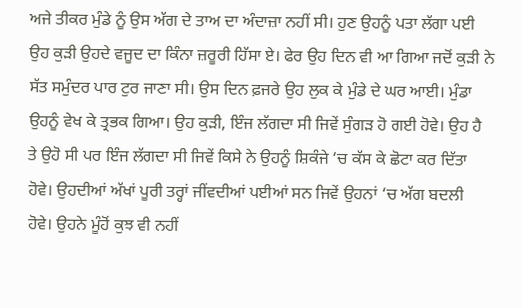ਅਜੇ ਤੀਕਰ ਮੁੰਡੇ ਨੂੰ ਉਸ ਅੱਗ ਦੇ ਤਾਅ ਦਾ ਅੰਦਾਜ਼ਾ ਨਹੀਂ ਸੀ। ਹੁਣ ਉਹਨੂੰ ਪਤਾ ਲੱਗਾ ਪਈ ਉਹ ਕੁੜੀ ਉਹਦੇ ਵਜੂਦ ਦਾ ਕਿੰਨਾ ਜ਼ਰੂਰੀ ਹਿੱਸਾ ਏ। ਫੇਰ ਉਹ ਦਿਨ ਵੀ ਆ ਗਿਆ ਜਦੋਂ ਕੁੜੀ ਨੇ ਸੱਤ ਸਮੁੰਦਰ ਪਾਰ ਟੁਰ ਜਾਣਾ ਸੀ। ਉਸ ਦਿਨ ਫ਼ਜਰੇ ਉਹ ਲੁਕ ਕੇ ਮੁੰਡੇ ਦੇ ਘਰ ਆਈ। ਮੁੰਡਾ ਉਹਨੂੰ ਵੇਖ ਕੇ ਤ੍ਰਭਕ ਗਿਆ। ਉਹ ਕੁੜੀ, ਇੰਜ ਲੱਗਦਾ ਸੀ ਜਿਵੇਂ ਸੁੰਗੜ ਹੋ ਗਈ ਹੋਵੇ। ਉਹ ਹੈ ਤੇ ਉਹੋ ਸੀ ਪਰ ਇੰਜ ਲੱਗਦਾ ਸੀ ਜਿਵੇਂ ਕਿਸੇ ਨੇ ਉਹਨੂੰ ਸ਼ਿਕੰਜੇ ‘ਚ ਕੱਸ ਕੇ ਛੋਟਾ ਕਰ ਦਿੱਤਾ ਹੋਵੇ। ਉਹਦੀਆਂ ਅੱਖਾਂ ਪੂਰੀ ਤਰ੍ਹਾਂ ਜੀਂਵਦੀਆਂ ਪਈਆਂ ਸਨ ਜਿਵੇਂ ਉਹਨਾਂ ‘ਚ ਅੱਗ ਬਦਲੀ ਹੋਵੇ। ਉਹਨੇ ਮੂੰਹੋਂ ਕੁਝ ਵੀ ਨਹੀਂ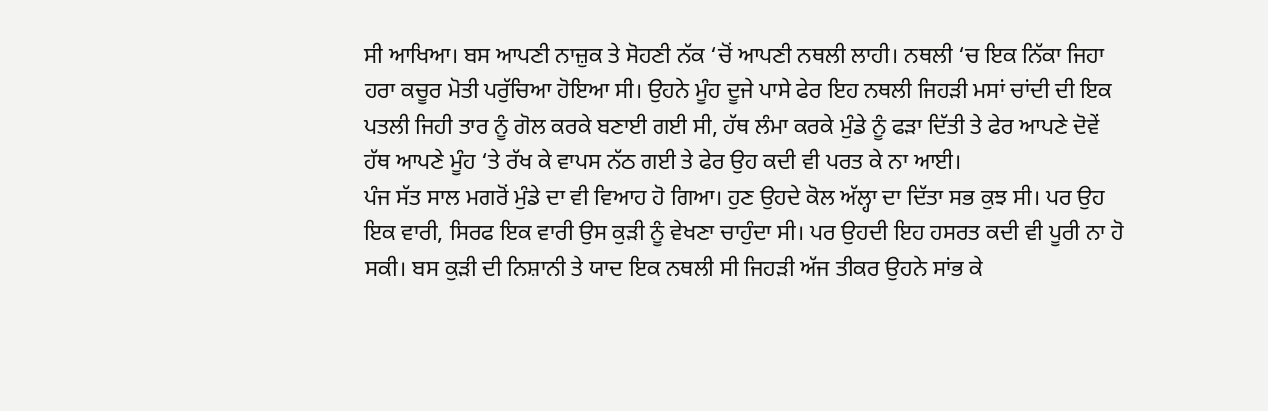ਸੀ ਆਖਿਆ। ਬਸ ਆਪਣੀ ਨਾਜ਼ੁਕ ਤੇ ਸੋਹਣੀ ਨੱਕ ‘ਚੋਂ ਆਪਣੀ ਨਥਲੀ ਲਾਹੀ। ਨਥਲੀ ‘ਚ ਇਕ ਨਿੱਕਾ ਜਿਹਾ ਹਰਾ ਕਚੂਰ ਮੋਤੀ ਪਰੁੱਚਿਆ ਹੋਇਆ ਸੀ। ਉਹਨੇ ਮੂੰਹ ਦੂਜੇ ਪਾਸੇ ਫੇਰ ਇਹ ਨਥਲੀ ਜਿਹੜੀ ਮਸਾਂ ਚਾਂਦੀ ਦੀ ਇਕ ਪਤਲੀ ਜਿਹੀ ਤਾਰ ਨੂੰ ਗੋਲ ਕਰਕੇ ਬਣਾਈ ਗਈ ਸੀ, ਹੱਥ ਲੰਮਾ ਕਰਕੇ ਮੁੰਡੇ ਨੂੰ ਫੜਾ ਦਿੱਤੀ ਤੇ ਫੇਰ ਆਪਣੇ ਦੋਵੇਂ ਹੱਥ ਆਪਣੇ ਮੂੰਹ ‘ਤੇ ਰੱਖ ਕੇ ਵਾਪਸ ਨੱਠ ਗਈ ਤੇ ਫੇਰ ਉਹ ਕਦੀ ਵੀ ਪਰਤ ਕੇ ਨਾ ਆਈ।
ਪੰਜ ਸੱਤ ਸਾਲ ਮਗਰੋਂ ਮੁੰਡੇ ਦਾ ਵੀ ਵਿਆਹ ਹੋ ਗਿਆ। ਹੁਣ ਉਹਦੇ ਕੋਲ ਅੱਲ੍ਹਾ ਦਾ ਦਿੱਤਾ ਸਭ ਕੁਝ ਸੀ। ਪਰ ਉਹ ਇਕ ਵਾਰੀ, ਸਿਰਫ ਇਕ ਵਾਰੀ ਉਸ ਕੁੜੀ ਨੂੰ ਵੇਖਣਾ ਚਾਹੁੰਦਾ ਸੀ। ਪਰ ਉਹਦੀ ਇਹ ਹਸਰਤ ਕਦੀ ਵੀ ਪੂਰੀ ਨਾ ਹੋ ਸਕੀ। ਬਸ ਕੁੜੀ ਦੀ ਨਿਸ਼ਾਨੀ ਤੇ ਯਾਦ ਇਕ ਨਥਲੀ ਸੀ ਜਿਹੜੀ ਅੱਜ ਤੀਕਰ ਉਹਨੇ ਸਾਂਭ ਕੇ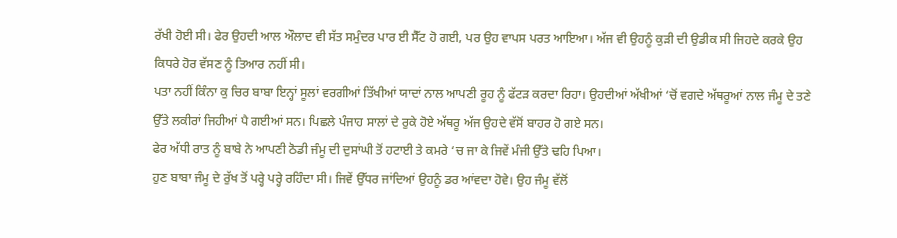ਰੱਖੀ ਹੋਈ ਸੀ। ਫੇਰ ਉਹਦੀ ਆਲ ਔਲਾਦ ਵੀ ਸੱਤ ਸਮੁੰਦਰ ਪਾਰ ਈ ਸੈੱਟ ਹੋ ਗਈ, ਪਰ ਉਹ ਵਾਪਸ ਪਰਤ ਆਇਆ। ਅੱਜ ਵੀ ਉਹਨੂੰ ਕੁੜੀ ਦੀ ਉਡੀਕ ਸੀ ਜਿਹਦੇ ਕਰਕੇ ਉਹ ਕਿਧਰੇ ਹੋਰ ਵੱਸਣ ਨੂੰ ਤਿਆਰ ਨਹੀਂ ਸੀ।
ਪਤਾ ਨਹੀਂ ਕਿੰਨਾ ਕੁ ਚਿਰ ਬਾਬਾ ਇਨ੍ਹਾਂ ਸੂਲਾਂ ਵਰਗੀਆਂ ਤਿੱਖੀਆਂ ਯਾਦਾਂ ਨਾਲ ਆਪਣੀ ਰੂਹ ਨੂੰ ਫੱਟੜ ਕਰਦਾ ਰਿਹਾ। ਉਹਦੀਆਂ ਅੱਖੀਆਂ ‘ਚੋਂ ਵਗਦੇ ਅੱਥਰੂਆਂ ਨਾਲ ਜੰਮੂ ਦੇ ਤਣੇ ਉੱਤੇ ਲਕੀਰਾਂ ਜਿਹੀਆਂ ਪੈ ਗਈਆਂ ਸਨ। ਪਿਛਲੇ ਪੰਜਾਹ ਸਾਲਾਂ ਦੇ ਰੁਕੇ ਹੋਏ ਅੱਥਰੂ ਅੱਜ ਉਹਦੇ ਵੱਸੋਂ ਬਾਹਰ ਹੋ ਗਏ ਸਨ।
ਫੇਰ ਅੱਧੀ ਰਾਤ ਨੂੰ ਬਾਬੇ ਨੇ ਆਪਣੀ ਠੋਡੀ ਜੰਮੂ ਦੀ ਦੁਸਾਂਘੀ ਤੋਂ ਹਟਾਈ ਤੇ ਕਮਰੇ ‘ਚ ਜਾ ਕੇ ਜਿਵੇਂ ਮੰਜੀ ਉੱਤੇ ਢਹਿ ਪਿਆ।
ਹੁਣ ਬਾਬਾ ਜੰਮੂ ਦੇ ਰੁੱਖ ਤੋਂ ਪਰ੍ਹੇ ਪਰ੍ਹੇ ਰਹਿੰਦਾ ਸੀ। ਜਿਵੇਂ ਉੱਧਰ ਜਾਂਦਿਆਂ ਉਹਨੂੰ ਡਰ ਆਂਵਦਾ ਹੋਵੇ। ਉਹ ਜੰਮੂ ਵੱਲੋਂ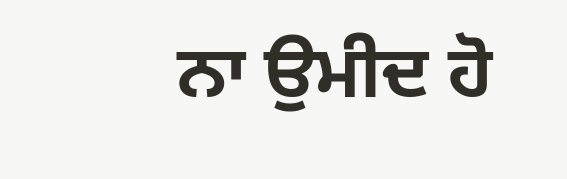ਨਾ ਉਮੀਦ ਹੋ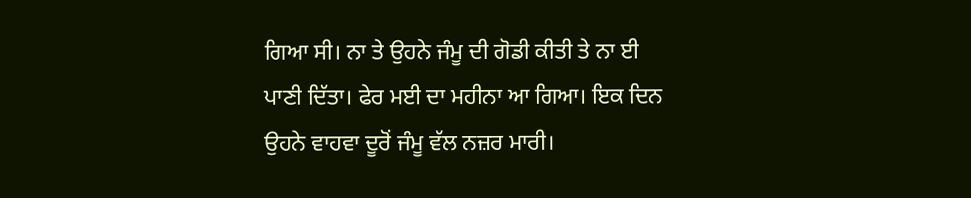ਗਿਆ ਸੀ। ਨਾ ਤੇ ਉਹਨੇ ਜੰਮੂ ਦੀ ਗੋਡੀ ਕੀਤੀ ਤੇ ਨਾ ਈ ਪਾਣੀ ਦਿੱਤਾ। ਫੇਰ ਮਈ ਦਾ ਮਹੀਨਾ ਆ ਗਿਆ। ਇਕ ਦਿਨ ਉਹਨੇ ਵਾਹਵਾ ਦੂਰੋਂ ਜੰਮੂ ਵੱਲ ਨਜ਼ਰ ਮਾਰੀ।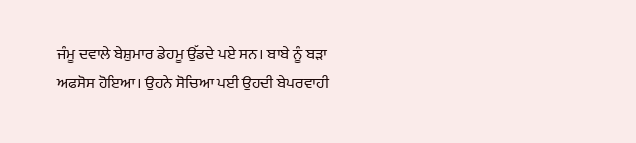ਜੰਮੂ ਦਵਾਲੇ ਬੇਸ਼ੁਮਾਰ ਡੇਹਮੂ ਉੱਡਦੇ ਪਏ ਸਨ। ਬਾਬੇ ਨੂੰ ਬੜਾ ਅਫਸੋਸ ਹੋਇਆ। ਉਹਨੇ ਸੋਚਿਆ ਪਈ ਉਹਦੀ ਬੇਪਰਵਾਹੀ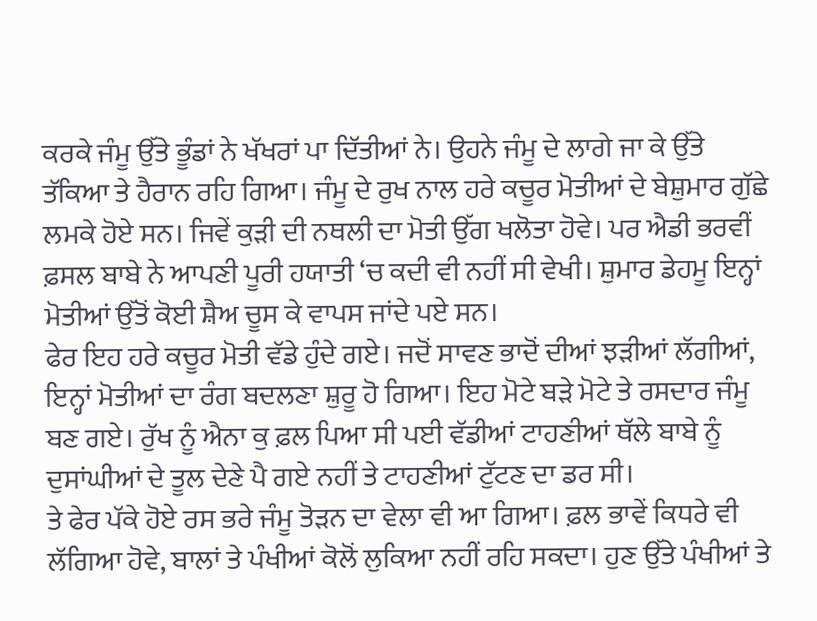ਕਰਕੇ ਜੰਮੂ ਉੱਤੇ ਭੂੰਡਾਂ ਨੇ ਖੱਖਰਾਂ ਪਾ ਦਿੱਤੀਆਂ ਨੇ। ਉਹਨੇ ਜੰਮੂ ਦੇ ਲਾਗੇ ਜਾ ਕੇ ਉੱਤੇ ਤੱਕਿਆ ਤੇ ਹੈਰਾਨ ਰਹਿ ਗਿਆ। ਜੰਮੂ ਦੇ ਰੁਖ ਨਾਲ ਹਰੇ ਕਚੂਰ ਮੋਤੀਆਂ ਦੇ ਬੇਸ਼ੁਮਾਰ ਗੁੱਛੇ ਲਮਕੇ ਹੋਏ ਸਨ। ਜਿਵੇਂ ਕੁੜੀ ਦੀ ਨਥਲੀ ਦਾ ਮੋਤੀ ਉੱਗ ਖਲੋਤਾ ਹੋਵੇ। ਪਰ ਐਡੀ ਭਰਵੀਂ ਫ਼ਸਲ ਬਾਬੇ ਨੇ ਆਪਣੀ ਪੂਰੀ ਹਯਾਤੀ ‘ਚ ਕਦੀ ਵੀ ਨਹੀਂ ਸੀ ਵੇਖੀ। ਸ਼ੁਮਾਰ ਡੇਹਮੂ ਇਨ੍ਹਾਂ ਮੋਤੀਆਂ ਉੱਤੋਂ ਕੋਈ ਸ਼ੈਅ ਚੂਸ ਕੇ ਵਾਪਸ ਜਾਂਦੇ ਪਏ ਸਨ।
ਫੇਰ ਇਹ ਹਰੇ ਕਚੂਰ ਮੋਤੀ ਵੱਡੇ ਹੁੰਦੇ ਗਏ। ਜਦੋਂ ਸਾਵਣ ਭਾਦੋਂ ਦੀਆਂ ਝੜੀਆਂ ਲੱਗੀਆਂ, ਇਨ੍ਹਾਂ ਮੋਤੀਆਂ ਦਾ ਰੰਗ ਬਦਲਣਾ ਸ਼ੁਰੂ ਹੋ ਗਿਆ। ਇਹ ਮੋਟੇ ਬੜੇ ਮੋਟੇ ਤੇ ਰਸਦਾਰ ਜੰਮੂ ਬਣ ਗਏ। ਰੁੱਖ ਨੂੰ ਐਨਾ ਕੁ ਫ਼ਲ ਪਿਆ ਸੀ ਪਈ ਵੱਡੀਆਂ ਟਾਹਣੀਆਂ ਥੱਲੇ ਬਾਬੇ ਨੂੰ ਦੁਸਾਂਘੀਆਂ ਦੇ ਤੂਲ ਦੇਣੇ ਪੈ ਗਏ ਨਹੀਂ ਤੇ ਟਾਹਣੀਆਂ ਟੁੱਟਣ ਦਾ ਡਰ ਸੀ।
ਤੇ ਫੇਰ ਪੱਕੇ ਹੋਏ ਰਸ ਭਰੇ ਜੰਮੂ ਤੋੜਨ ਦਾ ਵੇਲਾ ਵੀ ਆ ਗਿਆ। ਫ਼ਲ ਭਾਵੇਂ ਕਿਧਰੇ ਵੀ ਲੱਗਿਆ ਹੋਵੇ, ਬਾਲਾਂ ਤੇ ਪੰਖੀਆਂ ਕੋਲੋਂ ਲੁਕਿਆ ਨਹੀਂ ਰਹਿ ਸਕਦਾ। ਹੁਣ ਉੱਤੇ ਪੰਖੀਆਂ ਤੇ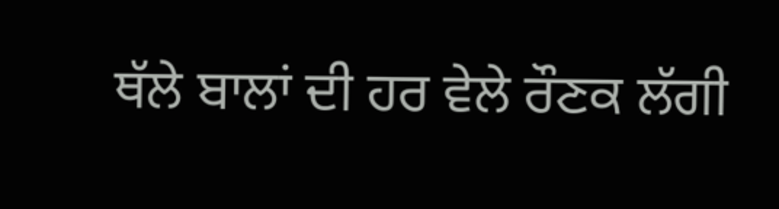ਥੱਲੇ ਬਾਲਾਂ ਦੀ ਹਰ ਵੇਲੇ ਰੌਣਕ ਲੱਗੀ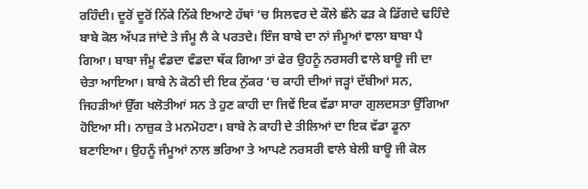ਰਹਿੰਦੀ। ਦੂਰੋਂ ਦੂਰੋਂ ਨਿੱਕੇ ਨਿੱਕੇ ਇਆਣੇ ਹੱਥਾਂ ‘ਚ ਸਿਲਵਰ ਦੇ ਕੌਲੇ ਛੰਨੇ ਫੜ ਕੇ ਡਿੱਗਦੇ ਢਹਿੰਦੇ ਬਾਬੇ ਕੋਲ ਅੱਪੜ ਜਾਂਦੇ ਤੇ ਜੰਮੂ ਲੈ ਕੇ ਪਰਤਦੇ। ਇੰਜ ਬਾਬੇ ਦਾ ਨਾਂ ਜੰਮੂਆਂ ਵਾਲਾ ਬਾਬਾ ਪੈ ਗਿਆ। ਬਾਬਾ ਜੰਮੂ ਵੰਡਦਾ ਵੰਡਦਾ ਥੱਕ ਗਿਆ ਤਾਂ ਫੇਰ ਉਹਨੂੰ ਨਰਸਰੀ ਵਾਲੇ ਬਾਊ ਜੀ ਦਾ ਚੇਤਾ ਆਇਆ। ਬਾਬੇ ਨੇ ਕੋਠੀ ਦੀ ਇਕ ਨੁੱਕਰ ‘ਚ ਕਾਹੀ ਦੀਆਂ ਜੜ੍ਹਾਂ ਦੱਬੀਆਂ ਸਨ, ਜਿਹੜੀਆਂ ਉੱਗ ਖਲੋਤੀਆਂ ਸਨ ਤੇ ਹੁਣ ਕਾਹੀ ਦਾ ਜਿਵੇਂ ਇਕ ਵੱਡਾ ਸਾਰਾ ਗੁਲਦਸਤਾ ਉੱਗਿਆ ਹੋਇਆ ਸੀ। ਨਾਜ਼ੁਕ ਤੇ ਮਨਮੋਹਣਾ। ਬਾਬੇ ਨੇ ਕਾਹੀ ਦੇ ਤੀਲਿਆਂ ਦਾ ਇਕ ਵੱਡਾ ਡੂਨਾ ਬਣਾਇਆ। ਉਹਨੂੰ ਜੰਮੂਆਂ ਨਾਲ ਭਰਿਆ ਤੇ ਆਪਣੇ ਨਰਸਰੀ ਵਾਲੇ ਬੇਲੀ ਬਾਊ ਜੀ ਕੋਲ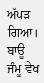ਅੱਪੜ ਗਿਆ। ਬਾਊ ਜੰਮੂ ਵੇਖ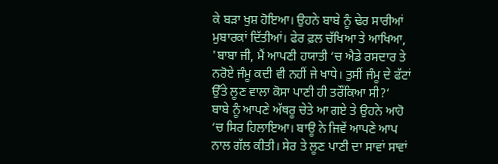ਕੇ ਬੜਾ ਖੁਸ਼ ਹੋਇਆ। ਉਹਨੇ ਬਾਬੇ ਨੂੰ ਢੇਰ ਸਾਰੀਆਂ ਮੁਬਾਰਕਾਂ ਦਿੱਤੀਆਂ। ਫੇਰ ਫ਼ਲ ਚੱਖਿਆ ਤੇ ਆਖਿਆ, 'ਬਾਬਾ ਜੀ, ਮੈਂ ਆਪਣੀ ਹਯਾਤੀ ‘ਚ ਐਡੇ ਰਸਦਾਰ ਤੇ ਨਰੋਏ ਜੰਮੂ ਕਦੀ ਵੀ ਨਹੀਂ ਜੇ ਖਾਧੇ। ਤੁਸੀਂ ਜੰਮੂ ਦੇ ਫੱਟਾਂ ਉੱਤੇ ਲੂਣ ਵਾਲਾ ਕੋਸਾ ਪਾਣੀ ਹੀ ਤਰੌਂਕਿਆ ਸੀ?‘
ਬਾਬੇ ਨੂੰ ਆਪਣੇ ਅੱਥਰੂ ਚੇਤੇ ਆ ਗਏ ਤੇ ਉਹਨੇ ਆਹੋ ‘ਚ ਸਿਰ ਹਿਲਾਇਆ। ਬਾਊ ਨੇ ਜਿਵੇਂ ਆਪਣੇ ਆਪ ਨਾਲ ਗੱਲ ਕੀਤੀ। ਸੇਰ ਤੇ ਲੂਣ ਪਾਣੀ ਦਾ ਸਾਵਾਂ ਸਾਵਾਂ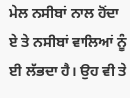ਮੇਲ ਨਸੀਬਾਂ ਨਾਲ ਹੋਂਦਾ ਏ ਤੇ ਨਸੀਬਾਂ ਵਾਲਿਆਂ ਨੂੰ ਈ ਲੱਭਦਾ ਹੈ। ਉਹ ਵੀ ਤੇ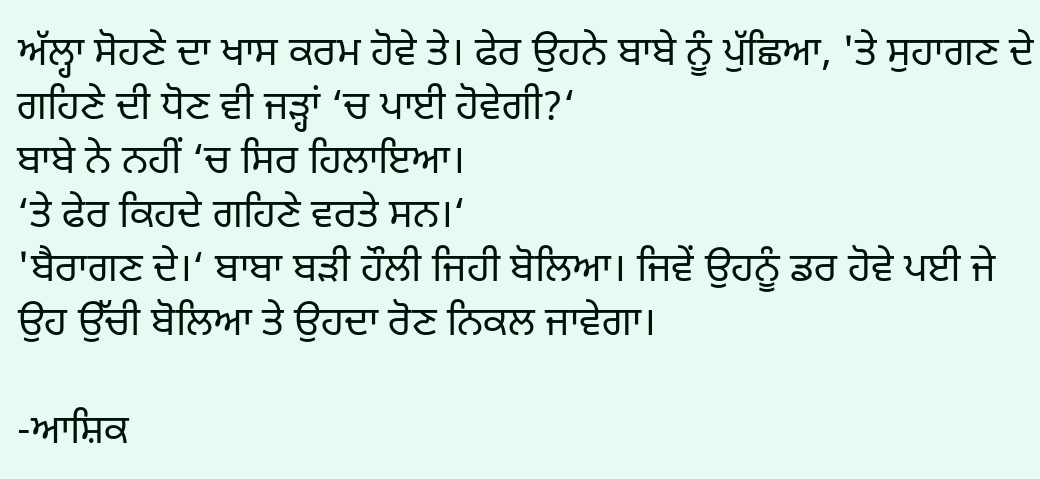ਅੱਲ੍ਹਾ ਸੋਹਣੇ ਦਾ ਖਾਸ ਕਰਮ ਹੋਵੇ ਤੇ। ਫੇਰ ਉਹਨੇ ਬਾਬੇ ਨੂੰ ਪੁੱਛਿਆ, 'ਤੇ ਸੁਹਾਗਣ ਦੇ ਗਹਿਣੇ ਦੀ ਧੋਣ ਵੀ ਜੜ੍ਹਾਂ ‘ਚ ਪਾਈ ਹੋਵੇਗੀ?‘
ਬਾਬੇ ਨੇ ਨਹੀਂ ‘ਚ ਸਿਰ ਹਿਲਾਇਆ।
‘ਤੇ ਫੇਰ ਕਿਹਦੇ ਗਹਿਣੇ ਵਰਤੇ ਸਨ।‘
'ਬੈਰਾਗਣ ਦੇ।‘ ਬਾਬਾ ਬੜੀ ਹੌਲੀ ਜਿਹੀ ਬੋਲਿਆ। ਜਿਵੇਂ ਉਹਨੂੰ ਡਰ ਹੋਵੇ ਪਈ ਜੇ ਉਹ ਉੱਚੀ ਬੋਲਿਆ ਤੇ ਉਹਦਾ ਰੋਣ ਨਿਕਲ ਜਾਵੇਗਾ।

-ਆਸ਼ਿਕ